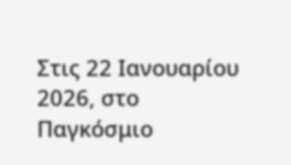Στις 22 Ιανουαρίου 2026, στο Παγκόσμιο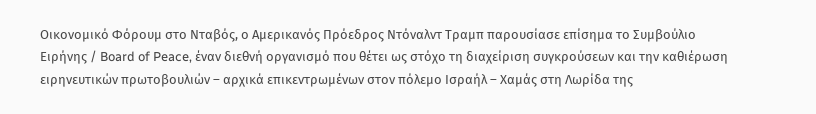Οικονομικό Φόρουμ στο Νταβός, ο Αμερικανός Πρόεδρος Ντόναλντ Τραμπ παρουσίασε επίσημα το Συμβούλιο Ειρήνης / Board of Peace, έναν διεθνή οργανισμό που θέτει ως στόχο τη διαχείριση συγκρούσεων και την καθιέρωση ειρηνευτικών πρωτοβουλιών – αρχικά επικεντρωμένων στον πόλεμο Ισραήλ – Χαμάς στη Λωρίδα της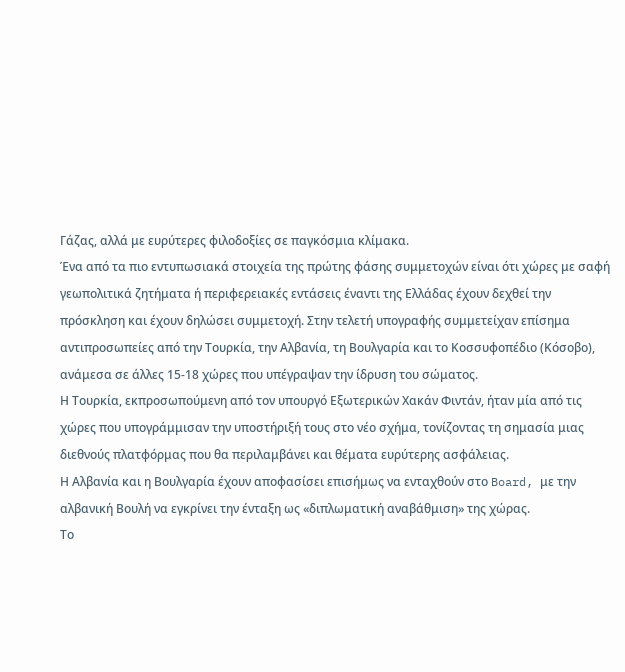Γάζας, αλλά με ευρύτερες φιλοδοξίες σε παγκόσμια κλίμακα.
Ένα από τα πιο εντυπωσιακά στοιχεία της πρώτης φάσης συμμετοχών είναι ότι χώρες με σαφή γεωπολιτικά ζητήματα ή περιφερειακές εντάσεις έναντι της Ελλάδας έχουν δεχθεί την πρόσκληση και έχουν δηλώσει συμμετοχή. Στην τελετή υπογραφής συμμετείχαν επίσημα αντιπροσωπείες από την Τουρκία, την Αλβανία, τη Βουλγαρία και το Κοσσυφοπέδιο (Κόσοβο), ανάμεσα σε άλλες 15-18 χώρες που υπέγραψαν την ίδρυση του σώματος.
Η Τουρκία, εκπροσωπούμενη από τον υπουργό Εξωτερικών Χακάν Φιντάν, ήταν μία από τις χώρες που υπογράμμισαν την υποστήριξή τους στο νέο σχήμα, τονίζοντας τη σημασία μιας διεθνούς πλατφόρμας που θα περιλαμβάνει και θέματα ευρύτερης ασφάλειας.
Η Αλβανία και η Βουλγαρία έχουν αποφασίσει επισήμως να ενταχθούν στο Board, με την αλβανική Βουλή να εγκρίνει την ένταξη ως «διπλωματική αναβάθμιση» της χώρας.
Το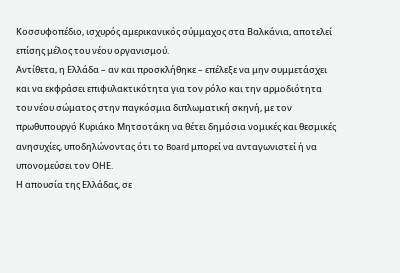Κοσσυφοπέδιο, ισχυρός αμερικανικός σύμμαχος στα Βαλκάνια, αποτελεί επίσης μέλος του νέου οργανισμού.
Αντίθετα, η Ελλάδα – αν και προσκλήθηκε – επέλεξε να μην συμμετάσχει και να εκφράσει επιφυλακτικότητα για τον ρόλο και την αρμοδιότητα του νέου σώματος στην παγκόσμια διπλωματική σκηνή, με τον πρωθυπουργό Κυριάκο Μητσοτάκη να θέτει δημόσια νομικές και θεσμικές ανησυχίες, υποδηλώνοντας ότι το Board μπορεί να ανταγωνιστεί ή να υπονομεύσει τον ΟΗΕ.
Η απουσία της Ελλάδας, σε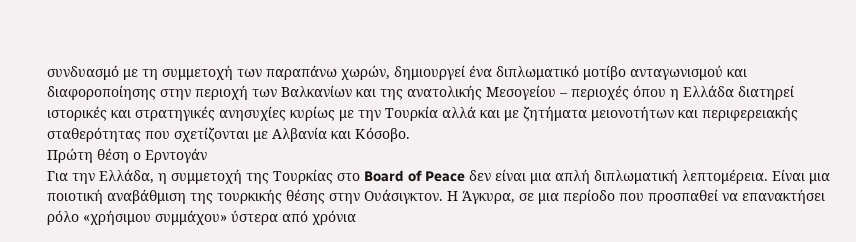συνδυασμό με τη συμμετοχή των παραπάνω χωρών, δημιουργεί ένα διπλωματικό μοτίβο ανταγωνισμού και διαφοροποίησης στην περιοχή των Βαλκανίων και της ανατολικής Μεσογείου – περιοχές όπου η Ελλάδα διατηρεί ιστορικές και στρατηγικές ανησυχίες κυρίως με την Τουρκία αλλά και με ζητήματα μειονοτήτων και περιφερειακής σταθερότητας που σχετίζονται με Αλβανία και Κόσοβο.
Πρώτη θέση ο Ερντογάν
Για την Ελλάδα, η συμμετοχή της Τουρκίας στο Board of Peace δεν είναι μια απλή διπλωματική λεπτομέρεια. Είναι μια ποιοτική αναβάθμιση της τουρκικής θέσης στην Ουάσιγκτον. Η Άγκυρα, σε μια περίοδο που προσπαθεί να επανακτήσει ρόλο «χρήσιμου συμμάχου» ύστερα από χρόνια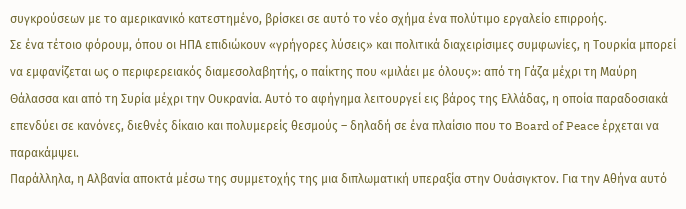συγκρούσεων με το αμερικανικό κατεστημένο, βρίσκει σε αυτό το νέο σχήμα ένα πολύτιμο εργαλείο επιρροής.
Σε ένα τέτοιο φόρουμ, όπου οι ΗΠΑ επιδιώκουν «γρήγορες λύσεις» και πολιτικά διαχειρίσιμες συμφωνίες, η Τουρκία μπορεί να εμφανίζεται ως ο περιφερειακός διαμεσολαβητής, ο παίκτης που «μιλάει με όλους»: από τη Γάζα μέχρι τη Μαύρη Θάλασσα και από τη Συρία μέχρι την Ουκρανία. Αυτό το αφήγημα λειτουργεί εις βάρος της Ελλάδας, η οποία παραδοσιακά επενδύει σε κανόνες, διεθνές δίκαιο και πολυμερείς θεσμούς – δηλαδή σε ένα πλαίσιο που το Board of Peace έρχεται να παρακάμψει.
Παράλληλα, η Αλβανία αποκτά μέσω της συμμετοχής της μια διπλωματική υπεραξία στην Ουάσιγκτον. Για την Αθήνα αυτό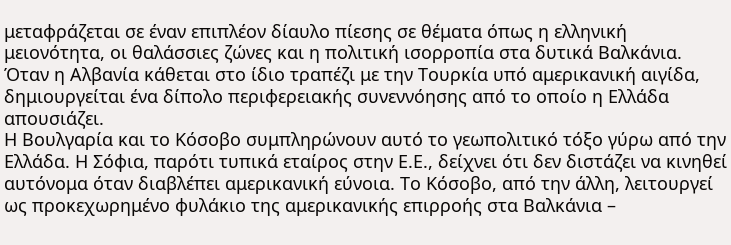μεταφράζεται σε έναν επιπλέον δίαυλο πίεσης σε θέματα όπως η ελληνική μειονότητα, οι θαλάσσιες ζώνες και η πολιτική ισορροπία στα δυτικά Βαλκάνια. Όταν η Αλβανία κάθεται στο ίδιο τραπέζι με την Τουρκία υπό αμερικανική αιγίδα, δημιουργείται ένα δίπολο περιφερειακής συνεννόησης από το οποίο η Ελλάδα απουσιάζει.
Η Βουλγαρία και το Κόσοβο συμπληρώνουν αυτό το γεωπολιτικό τόξο γύρω από την Ελλάδα. Η Σόφια, παρότι τυπικά εταίρος στην Ε.Ε., δείχνει ότι δεν διστάζει να κινηθεί αυτόνομα όταν διαβλέπει αμερικανική εύνοια. Το Κόσοβο, από την άλλη, λειτουργεί ως προκεχωρημένο φυλάκιο της αμερικανικής επιρροής στα Βαλκάνια –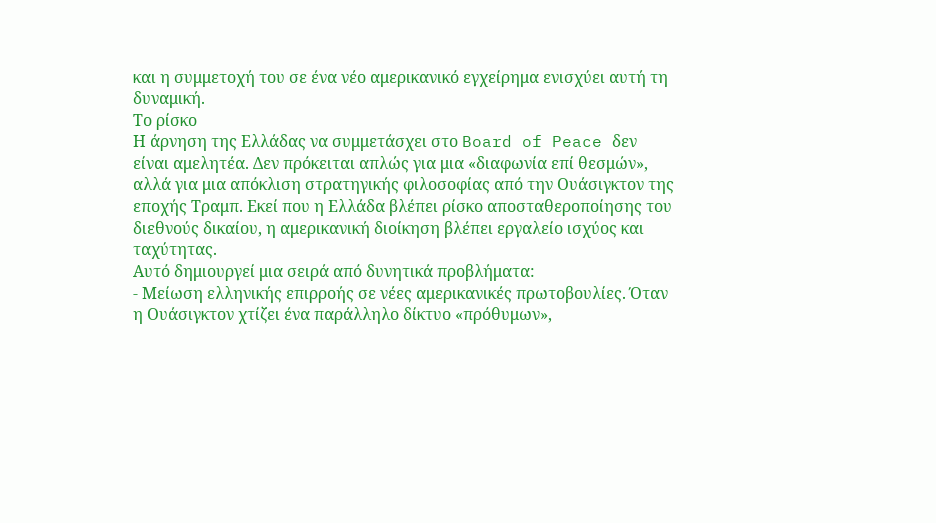και η συμμετοχή του σε ένα νέο αμερικανικό εγχείρημα ενισχύει αυτή τη δυναμική.
Το ρίσκο
Η άρνηση της Ελλάδας να συμμετάσχει στο Board of Peace δεν είναι αμελητέα. Δεν πρόκειται απλώς για μια «διαφωνία επί θεσμών», αλλά για μια απόκλιση στρατηγικής φιλοσοφίας από την Ουάσιγκτον της εποχής Τραμπ. Εκεί που η Ελλάδα βλέπει ρίσκο αποσταθεροποίησης του διεθνούς δικαίου, η αμερικανική διοίκηση βλέπει εργαλείο ισχύος και ταχύτητας.
Αυτό δημιουργεί μια σειρά από δυνητικά προβλήματα:
- Μείωση ελληνικής επιρροής σε νέες αμερικανικές πρωτοβουλίες. Όταν η Ουάσιγκτον χτίζει ένα παράλληλο δίκτυο «πρόθυμων»,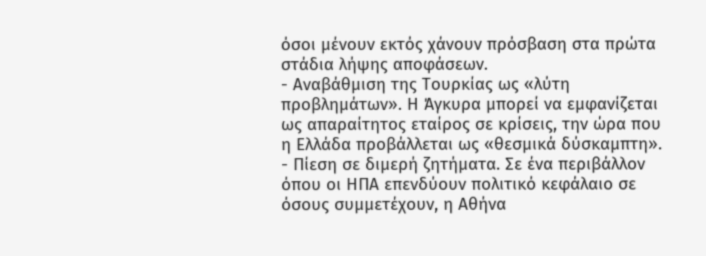όσοι μένουν εκτός χάνουν πρόσβαση στα πρώτα στάδια λήψης αποφάσεων.
- Αναβάθμιση της Τουρκίας ως «λύτη προβλημάτων». Η Άγκυρα μπορεί να εμφανίζεται ως απαραίτητος εταίρος σε κρίσεις, την ώρα που η Ελλάδα προβάλλεται ως «θεσμικά δύσκαμπτη».
- Πίεση σε διμερή ζητήματα. Σε ένα περιβάλλον όπου οι ΗΠΑ επενδύουν πολιτικό κεφάλαιο σε όσους συμμετέχουν, η Αθήνα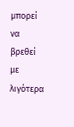μπορεί να βρεθεί με λιγότερα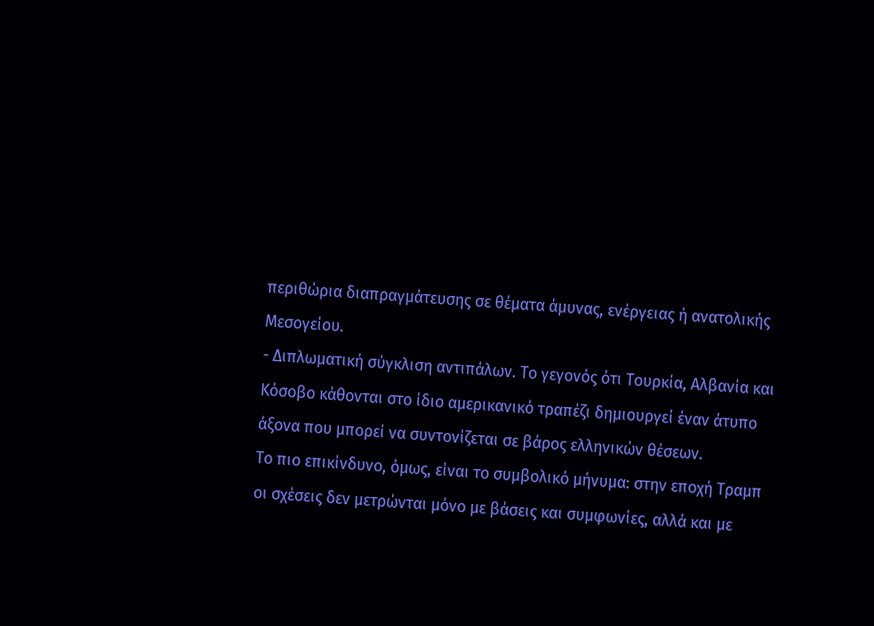περιθώρια διαπραγμάτευσης σε θέματα άμυνας, ενέργειας ή ανατολικής Μεσογείου.
- Διπλωματική σύγκλιση αντιπάλων. Το γεγονός ότι Τουρκία, Αλβανία και Κόσοβο κάθονται στο ίδιο αμερικανικό τραπέζι δημιουργεί έναν άτυπο άξονα που μπορεί να συντονίζεται σε βάρος ελληνικών θέσεων.
Το πιο επικίνδυνο, όμως, είναι το συμβολικό μήνυμα: στην εποχή Τραμπ οι σχέσεις δεν μετρώνται μόνο με βάσεις και συμφωνίες, αλλά και με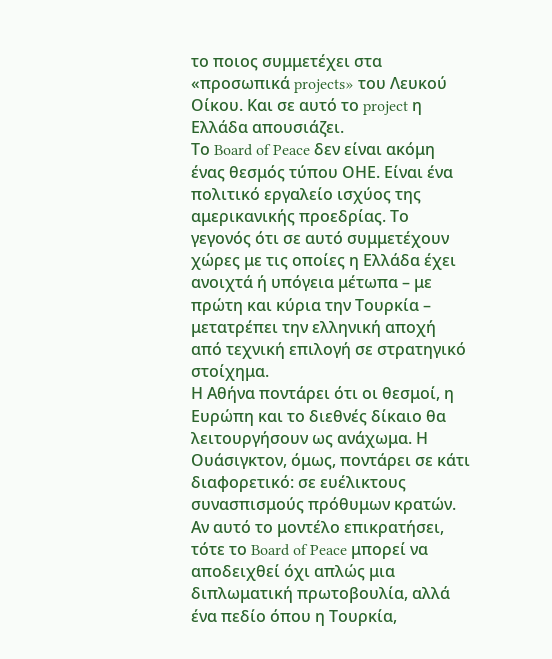το ποιος συμμετέχει στα «προσωπικά projects» του Λευκού Οίκου. Και σε αυτό το project η Ελλάδα απουσιάζει.
Το Board of Peace δεν είναι ακόμη ένας θεσμός τύπου ΟΗΕ. Είναι ένα πολιτικό εργαλείο ισχύος της αμερικανικής προεδρίας. Το γεγονός ότι σε αυτό συμμετέχουν χώρες με τις οποίες η Ελλάδα έχει ανοιχτά ή υπόγεια μέτωπα – με πρώτη και κύρια την Τουρκία – μετατρέπει την ελληνική αποχή από τεχνική επιλογή σε στρατηγικό στοίχημα.
Η Αθήνα ποντάρει ότι οι θεσμοί, η Ευρώπη και το διεθνές δίκαιο θα λειτουργήσουν ως ανάχωμα. Η Ουάσιγκτον, όμως, ποντάρει σε κάτι διαφορετικό: σε ευέλικτους συνασπισμούς πρόθυμων κρατών. Αν αυτό το μοντέλο επικρατήσει, τότε το Board of Peace μπορεί να αποδειχθεί όχι απλώς μια διπλωματική πρωτοβουλία, αλλά ένα πεδίο όπου η Τουρκία,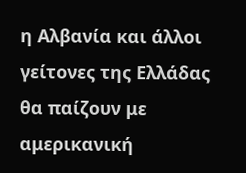η Αλβανία και άλλοι γείτονες της Ελλάδας θα παίζουν με αμερικανική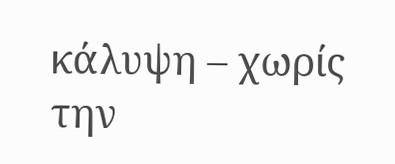κάλυψη – χωρίς την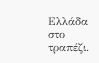Ελλάδα στο τραπέζι.